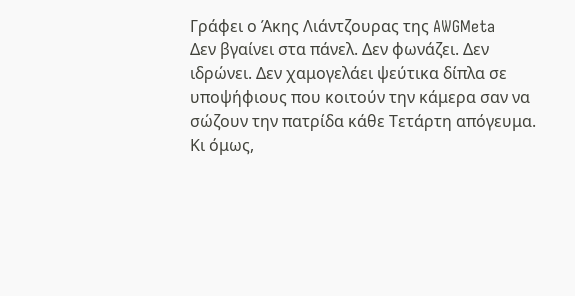Γράφει ο Άκης Λιάντζουρας της AWGMeta
Δεν βγαίνει στα πάνελ. Δεν φωνάζει. Δεν ιδρώνει. Δεν χαμογελάει ψεύτικα δίπλα σε υποψήφιους που κοιτούν την κάμερα σαν να σώζουν την πατρίδα κάθε Τετάρτη απόγευμα.
Κι όμως,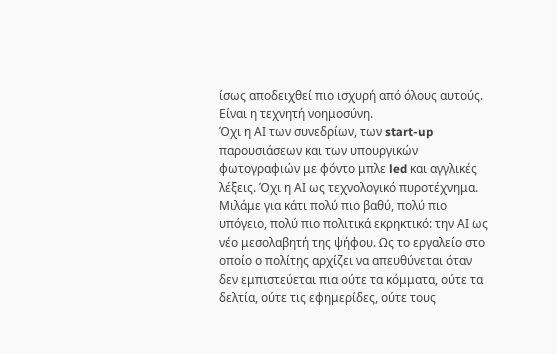ίσως αποδειχθεί πιο ισχυρή από όλους αυτούς. Είναι η τεχνητή νοημοσύνη.
Όχι η ΑΙ των συνεδρίων, των start-up παρουσιάσεων και των υπουργικών φωτογραφιών με φόντο μπλε led και αγγλικές λέξεις. Όχι η ΑΙ ως τεχνολογικό πυροτέχνημα. Μιλάμε για κάτι πολύ πιο βαθύ, πολύ πιο υπόγειο, πολύ πιο πολιτικά εκρηκτικό: την ΑΙ ως νέο μεσολαβητή της ψήφου. Ως το εργαλείο στο οποίο ο πολίτης αρχίζει να απευθύνεται όταν δεν εμπιστεύεται πια ούτε τα κόμματα, ούτε τα δελτία, ούτε τις εφημερίδες, ούτε τους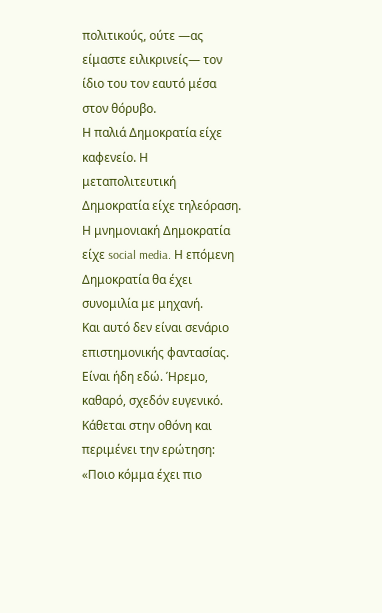πολιτικούς, ούτε —ας είμαστε ειλικρινείς— τον ίδιο του τον εαυτό μέσα στον θόρυβο.
Η παλιά Δημοκρατία είχε καφενείο. Η μεταπολιτευτική Δημοκρατία είχε τηλεόραση. Η μνημονιακή Δημοκρατία είχε social media. Η επόμενη Δημοκρατία θα έχει συνομιλία με μηχανή.
Και αυτό δεν είναι σενάριο επιστημονικής φαντασίας. Είναι ήδη εδώ. Ήρεμο, καθαρό, σχεδόν ευγενικό. Κάθεται στην οθόνη και περιμένει την ερώτηση: «Ποιο κόμμα έχει πιο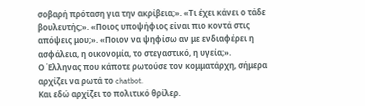σοβαρή πρόταση για την ακρίβεια;». «Τι έχει κάνει ο τάδε βουλευτής;». «Ποιος υποψήφιος είναι πιο κοντά στις απόψεις μου;». «Ποιον να ψηφίσω αν με ενδιαφέρει η ασφάλεια, η οικονομία, το στεγαστικό, η υγεία;».
Ο Έλληνας που κάποτε ρωτούσε τον κομματάρχη, σήμερα αρχίζει να ρωτά το chatbot.
Και εδώ αρχίζει το πολιτικό θρίλερ.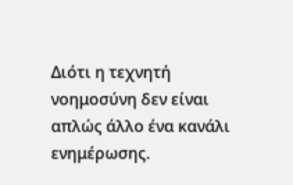Διότι η τεχνητή νοημοσύνη δεν είναι απλώς άλλο ένα κανάλι ενημέρωσης.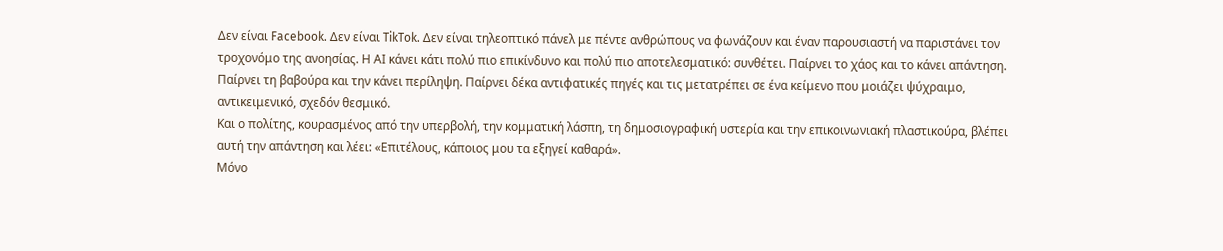Δεν είναι Facebook. Δεν είναι TikTok. Δεν είναι τηλεοπτικό πάνελ με πέντε ανθρώπους να φωνάζουν και έναν παρουσιαστή να παριστάνει τον τροχονόμο της ανοησίας. Η ΑΙ κάνει κάτι πολύ πιο επικίνδυνο και πολύ πιο αποτελεσματικό: συνθέτει. Παίρνει το χάος και το κάνει απάντηση. Παίρνει τη βαβούρα και την κάνει περίληψη. Παίρνει δέκα αντιφατικές πηγές και τις μετατρέπει σε ένα κείμενο που μοιάζει ψύχραιμο, αντικειμενικό, σχεδόν θεσμικό.
Και ο πολίτης, κουρασμένος από την υπερβολή, την κομματική λάσπη, τη δημοσιογραφική υστερία και την επικοινωνιακή πλαστικούρα, βλέπει αυτή την απάντηση και λέει: «Επιτέλους, κάποιος μου τα εξηγεί καθαρά».
Μόνο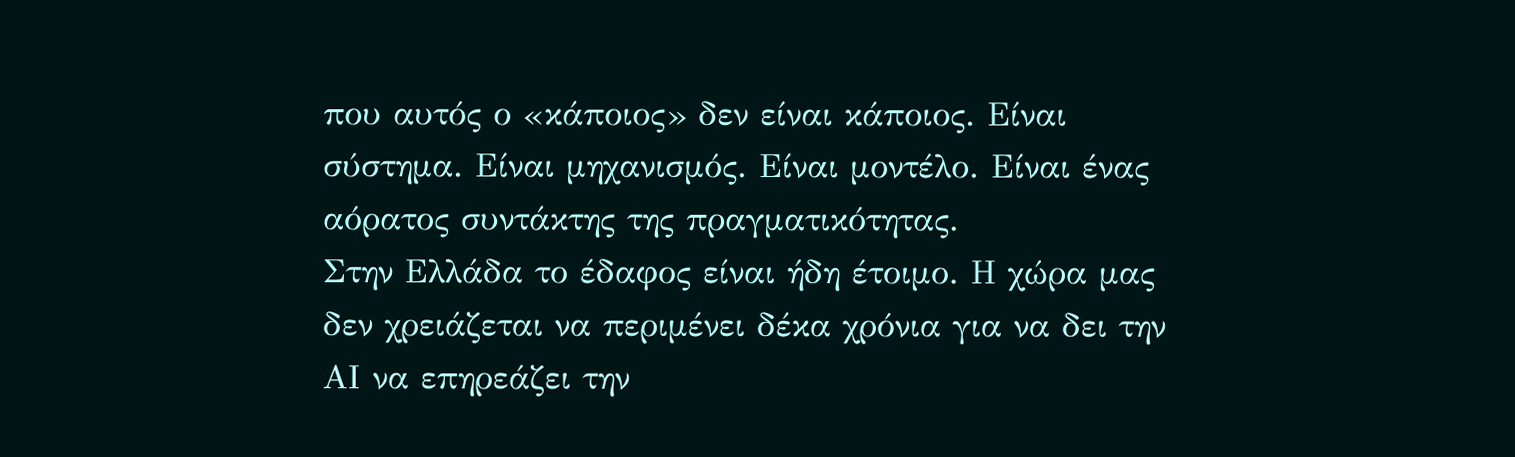που αυτός ο «κάποιος» δεν είναι κάποιος. Είναι σύστημα. Είναι μηχανισμός. Είναι μοντέλο. Είναι ένας αόρατος συντάκτης της πραγματικότητας.
Στην Ελλάδα το έδαφος είναι ήδη έτοιμο. Η χώρα μας δεν χρειάζεται να περιμένει δέκα χρόνια για να δει την ΑΙ να επηρεάζει την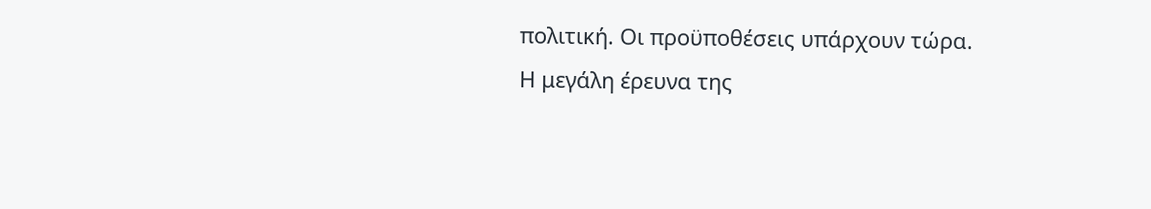πολιτική. Οι προϋποθέσεις υπάρχουν τώρα. Η μεγάλη έρευνα της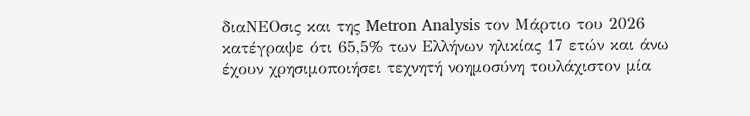διαΝΕΟσις και της Metron Analysis τον Μάρτιο του 2026 κατέγραψε ότι 65,5% των Ελλήνων ηλικίας 17 ετών και άνω έχουν χρησιμοποιήσει τεχνητή νοημοσύνη τουλάχιστον μία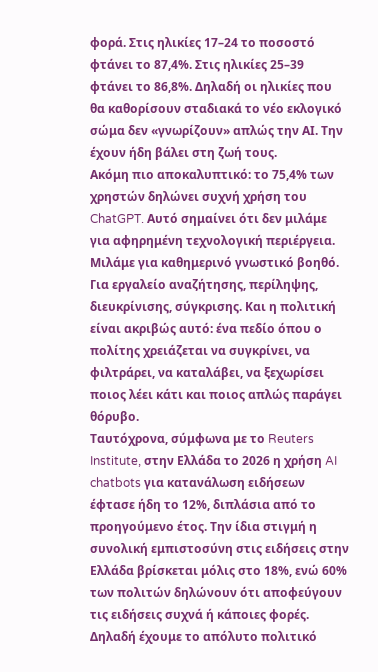φορά. Στις ηλικίες 17–24 το ποσοστό φτάνει το 87,4%. Στις ηλικίες 25–39 φτάνει το 86,8%. Δηλαδή οι ηλικίες που θα καθορίσουν σταδιακά το νέο εκλογικό σώμα δεν «γνωρίζουν» απλώς την ΑΙ. Την έχουν ήδη βάλει στη ζωή τους.
Ακόμη πιο αποκαλυπτικό: το 75,4% των χρηστών δηλώνει συχνή χρήση του ChatGPT. Αυτό σημαίνει ότι δεν μιλάμε για αφηρημένη τεχνολογική περιέργεια. Μιλάμε για καθημερινό γνωστικό βοηθό. Για εργαλείο αναζήτησης, περίληψης, διευκρίνισης, σύγκρισης. Και η πολιτική είναι ακριβώς αυτό: ένα πεδίο όπου ο πολίτης χρειάζεται να συγκρίνει, να φιλτράρει, να καταλάβει, να ξεχωρίσει ποιος λέει κάτι και ποιος απλώς παράγει θόρυβο.
Ταυτόχρονα, σύμφωνα με το Reuters Institute, στην Ελλάδα το 2026 η χρήση AI chatbots για κατανάλωση ειδήσεων έφτασε ήδη το 12%, διπλάσια από το προηγούμενο έτος. Την ίδια στιγμή η συνολική εμπιστοσύνη στις ειδήσεις στην Ελλάδα βρίσκεται μόλις στο 18%, ενώ 60% των πολιτών δηλώνουν ότι αποφεύγουν τις ειδήσεις συχνά ή κάποιες φορές. Δηλαδή έχουμε το απόλυτο πολιτικό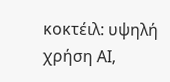κοκτέιλ: υψηλή χρήση ΑΙ,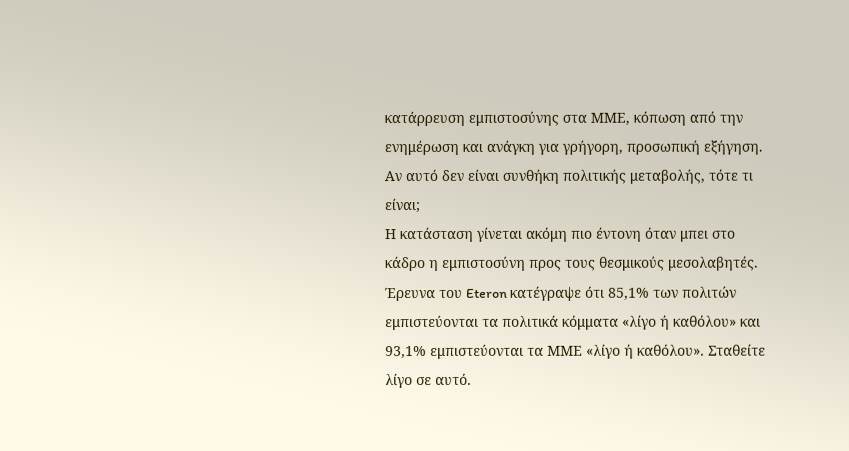κατάρρευση εμπιστοσύνης στα ΜΜΕ, κόπωση από την ενημέρωση και ανάγκη για γρήγορη, προσωπική εξήγηση.
Αν αυτό δεν είναι συνθήκη πολιτικής μεταβολής, τότε τι είναι;
Η κατάσταση γίνεται ακόμη πιο έντονη όταν μπει στο κάδρο η εμπιστοσύνη προς τους θεσμικούς μεσολαβητές. Έρευνα του Eteron κατέγραψε ότι 85,1% των πολιτών εμπιστεύονται τα πολιτικά κόμματα «λίγο ή καθόλου» και 93,1% εμπιστεύονται τα ΜΜΕ «λίγο ή καθόλου». Σταθείτε λίγο σε αυτό.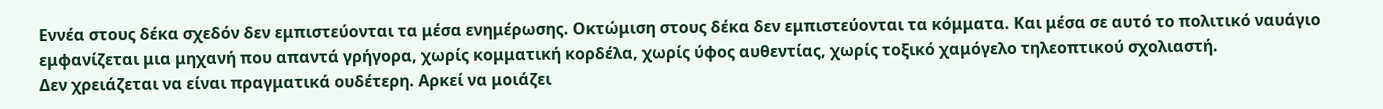Εννέα στους δέκα σχεδόν δεν εμπιστεύονται τα μέσα ενημέρωσης. Οκτώμιση στους δέκα δεν εμπιστεύονται τα κόμματα. Και μέσα σε αυτό το πολιτικό ναυάγιο εμφανίζεται μια μηχανή που απαντά γρήγορα, χωρίς κομματική κορδέλα, χωρίς ύφος αυθεντίας, χωρίς τοξικό χαμόγελο τηλεοπτικού σχολιαστή.
Δεν χρειάζεται να είναι πραγματικά ουδέτερη. Αρκεί να μοιάζει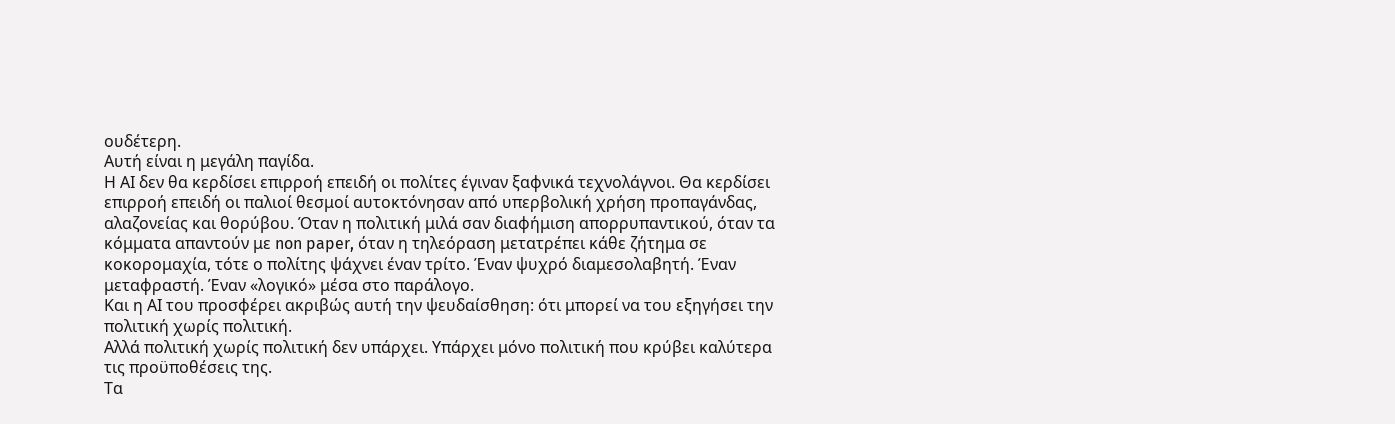ουδέτερη.
Αυτή είναι η μεγάλη παγίδα.
Η ΑΙ δεν θα κερδίσει επιρροή επειδή οι πολίτες έγιναν ξαφνικά τεχνολάγνοι. Θα κερδίσει επιρροή επειδή οι παλιοί θεσμοί αυτοκτόνησαν από υπερβολική χρήση προπαγάνδας, αλαζονείας και θορύβου. Όταν η πολιτική μιλά σαν διαφήμιση απορρυπαντικού, όταν τα κόμματα απαντούν με non paper, όταν η τηλεόραση μετατρέπει κάθε ζήτημα σε κοκορομαχία, τότε ο πολίτης ψάχνει έναν τρίτο. Έναν ψυχρό διαμεσολαβητή. Έναν μεταφραστή. Έναν «λογικό» μέσα στο παράλογο.
Και η ΑΙ του προσφέρει ακριβώς αυτή την ψευδαίσθηση: ότι μπορεί να του εξηγήσει την πολιτική χωρίς πολιτική.
Αλλά πολιτική χωρίς πολιτική δεν υπάρχει. Υπάρχει μόνο πολιτική που κρύβει καλύτερα τις προϋποθέσεις της.
Τα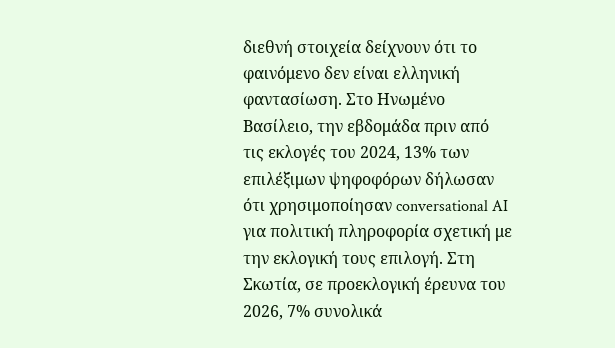διεθνή στοιχεία δείχνουν ότι το φαινόμενο δεν είναι ελληνική φαντασίωση. Στο Ηνωμένο Βασίλειο, την εβδομάδα πριν από τις εκλογές του 2024, 13% των επιλέξιμων ψηφοφόρων δήλωσαν ότι χρησιμοποίησαν conversational AI για πολιτική πληροφορία σχετική με την εκλογική τους επιλογή. Στη Σκωτία, σε προεκλογική έρευνα του 2026, 7% συνολικά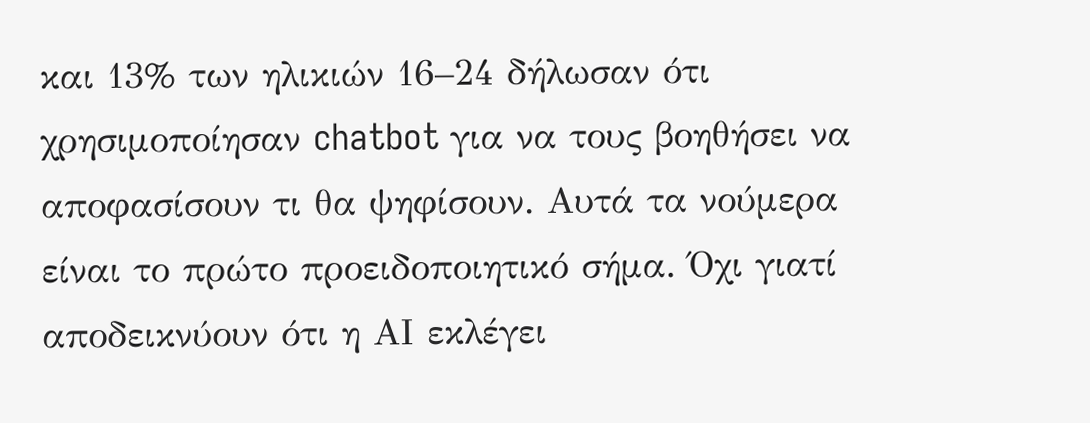και 13% των ηλικιών 16–24 δήλωσαν ότι χρησιμοποίησαν chatbot για να τους βοηθήσει να αποφασίσουν τι θα ψηφίσουν. Αυτά τα νούμερα είναι το πρώτο προειδοποιητικό σήμα. Όχι γιατί αποδεικνύουν ότι η ΑΙ εκλέγει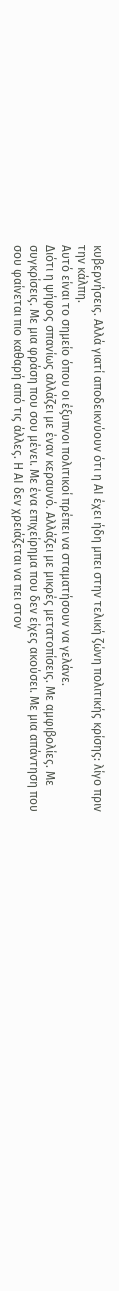κυβερνήσεις. Αλλά γιατί αποδεικνύουν ότι η ΑΙ έχει ήδη μπει στην τελική ζώνη πολιτικής κρίσης: λίγο πριν την κάλπη.
Αυτό είναι το σημείο όπου οι έξυπνοι πολιτικοί πρέπει να σταματήσουν να γελάνε.
Διότι η ψήφος σπανίως αλλάζει με έναν κεραυνό. Αλλάζει με μικρές μετατοπίσεις. Με αμφιβολίες. Με συγκρίσεις. Με μια φράση που σου μένει. Με ένα επιχείρημα που δεν είχες ακούσει. Με μια απάντηση που σου φαίνεται πιο καθαρή από τις άλλες. Η ΑΙ δεν χρειάζεται να πει στον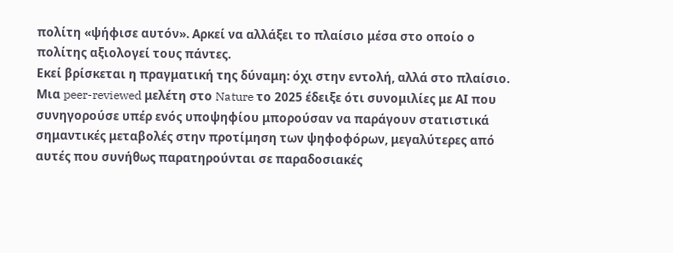πολίτη «ψήφισε αυτόν». Αρκεί να αλλάξει το πλαίσιο μέσα στο οποίο ο πολίτης αξιολογεί τους πάντες.
Εκεί βρίσκεται η πραγματική της δύναμη: όχι στην εντολή, αλλά στο πλαίσιο.
Μια peer-reviewed μελέτη στο Nature το 2025 έδειξε ότι συνομιλίες με ΑΙ που συνηγορούσε υπέρ ενός υποψηφίου μπορούσαν να παράγουν στατιστικά σημαντικές μεταβολές στην προτίμηση των ψηφοφόρων, μεγαλύτερες από αυτές που συνήθως παρατηρούνται σε παραδοσιακές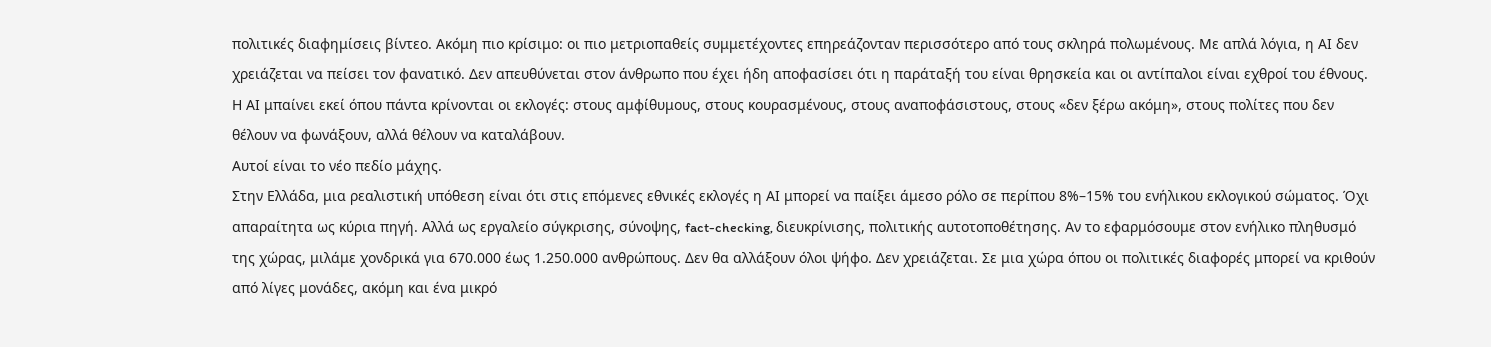πολιτικές διαφημίσεις βίντεο. Ακόμη πιο κρίσιμο: οι πιο μετριοπαθείς συμμετέχοντες επηρεάζονταν περισσότερο από τους σκληρά πολωμένους. Με απλά λόγια, η ΑΙ δεν χρειάζεται να πείσει τον φανατικό. Δεν απευθύνεται στον άνθρωπο που έχει ήδη αποφασίσει ότι η παράταξή του είναι θρησκεία και οι αντίπαλοι είναι εχθροί του έθνους. Η ΑΙ μπαίνει εκεί όπου πάντα κρίνονται οι εκλογές: στους αμφίθυμους, στους κουρασμένους, στους αναποφάσιστους, στους «δεν ξέρω ακόμη», στους πολίτες που δεν θέλουν να φωνάξουν, αλλά θέλουν να καταλάβουν.
Αυτοί είναι το νέο πεδίο μάχης.
Στην Ελλάδα, μια ρεαλιστική υπόθεση είναι ότι στις επόμενες εθνικές εκλογές η ΑΙ μπορεί να παίξει άμεσο ρόλο σε περίπου 8%–15% του ενήλικου εκλογικού σώματος. Όχι απαραίτητα ως κύρια πηγή. Αλλά ως εργαλείο σύγκρισης, σύνοψης, fact-checking, διευκρίνισης, πολιτικής αυτοτοποθέτησης. Αν το εφαρμόσουμε στον ενήλικο πληθυσμό της χώρας, μιλάμε χονδρικά για 670.000 έως 1.250.000 ανθρώπους. Δεν θα αλλάξουν όλοι ψήφο. Δεν χρειάζεται. Σε μια χώρα όπου οι πολιτικές διαφορές μπορεί να κριθούν από λίγες μονάδες, ακόμη και ένα μικρό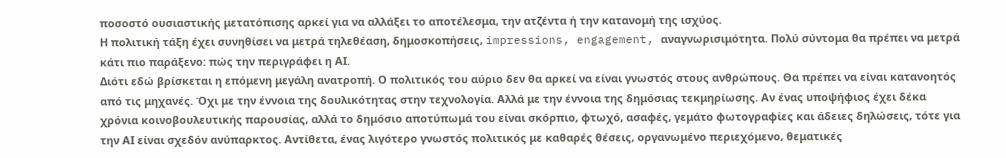ποσοστό ουσιαστικής μετατόπισης αρκεί για να αλλάξει το αποτέλεσμα, την ατζέντα ή την κατανομή της ισχύος.
Η πολιτική τάξη έχει συνηθίσει να μετρά τηλεθέαση, δημοσκοπήσεις, impressions, engagement, αναγνωρισιμότητα. Πολύ σύντομα θα πρέπει να μετρά κάτι πιο παράξενο: πώς την περιγράφει η ΑΙ.
Διότι εδώ βρίσκεται η επόμενη μεγάλη ανατροπή. Ο πολιτικός του αύριο δεν θα αρκεί να είναι γνωστός στους ανθρώπους. Θα πρέπει να είναι κατανοητός από τις μηχανές. Όχι με την έννοια της δουλικότητας στην τεχνολογία. Αλλά με την έννοια της δημόσιας τεκμηρίωσης. Αν ένας υποψήφιος έχει δέκα χρόνια κοινοβουλευτικής παρουσίας, αλλά το δημόσιο αποτύπωμά του είναι σκόρπιο, φτωχό, ασαφές, γεμάτο φωτογραφίες και άδειες δηλώσεις, τότε για την ΑΙ είναι σχεδόν ανύπαρκτος. Αντίθετα, ένας λιγότερο γνωστός πολιτικός με καθαρές θέσεις, οργανωμένο περιεχόμενο, θεματικές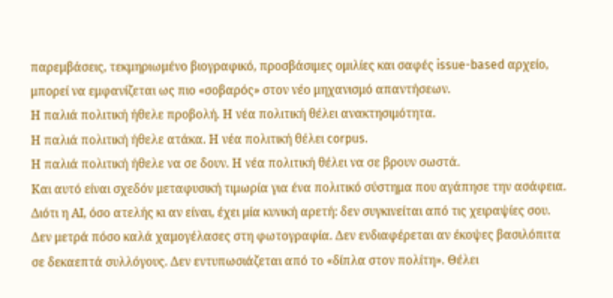παρεμβάσεις, τεκμηριωμένο βιογραφικό, προσβάσιμες ομιλίες και σαφές issue-based αρχείο, μπορεί να εμφανίζεται ως πιο «σοβαρός» στον νέο μηχανισμό απαντήσεων.
Η παλιά πολιτική ήθελε προβολή. Η νέα πολιτική θέλει ανακτησιμότητα.
Η παλιά πολιτική ήθελε ατάκα. Η νέα πολιτική θέλει corpus.
Η παλιά πολιτική ήθελε να σε δουν. Η νέα πολιτική θέλει να σε βρουν σωστά.
Και αυτό είναι σχεδόν μεταφυσική τιμωρία για ένα πολιτικό σύστημα που αγάπησε την ασάφεια. Διότι η ΑΙ, όσο ατελής κι αν είναι, έχει μία κυνική αρετή: δεν συγκινείται από τις χειραψίες σου. Δεν μετρά πόσο καλά χαμογέλασες στη φωτογραφία. Δεν ενδιαφέρεται αν έκοψες βασιλόπιτα σε δεκαεπτά συλλόγους. Δεν εντυπωσιάζεται από το «δίπλα στον πολίτη». Θέλει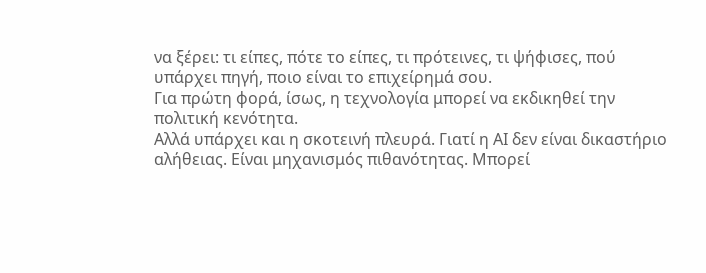να ξέρει: τι είπες, πότε το είπες, τι πρότεινες, τι ψήφισες, πού υπάρχει πηγή, ποιο είναι το επιχείρημά σου.
Για πρώτη φορά, ίσως, η τεχνολογία μπορεί να εκδικηθεί την πολιτική κενότητα.
Αλλά υπάρχει και η σκοτεινή πλευρά. Γιατί η ΑΙ δεν είναι δικαστήριο αλήθειας. Είναι μηχανισμός πιθανότητας. Μπορεί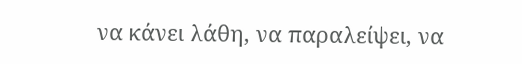να κάνει λάθη, να παραλείψει, να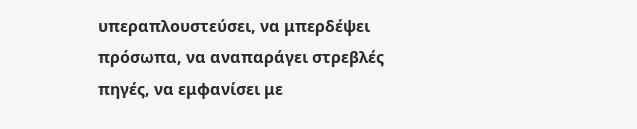υπεραπλουστεύσει, να μπερδέψει πρόσωπα, να αναπαράγει στρεβλές πηγές, να εμφανίσει με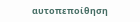αυτοπεποίθηση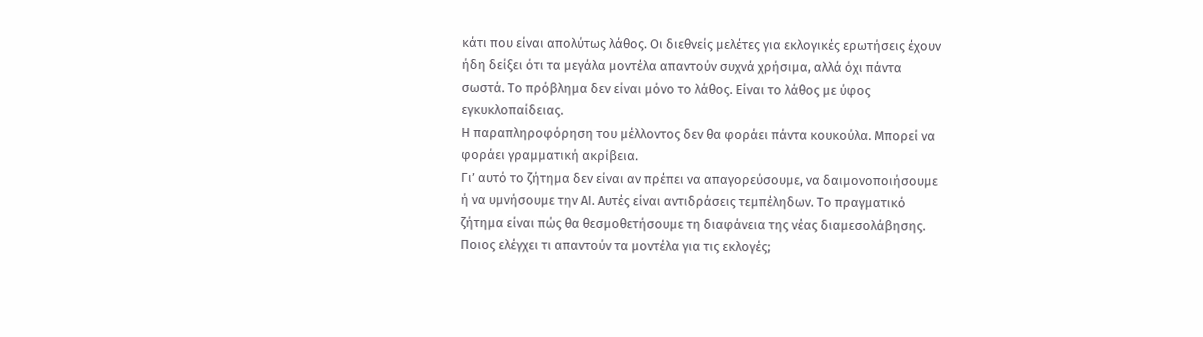κάτι που είναι απολύτως λάθος. Οι διεθνείς μελέτες για εκλογικές ερωτήσεις έχουν ήδη δείξει ότι τα μεγάλα μοντέλα απαντούν συχνά χρήσιμα, αλλά όχι πάντα σωστά. Το πρόβλημα δεν είναι μόνο το λάθος. Είναι το λάθος με ύφος εγκυκλοπαίδειας.
Η παραπληροφόρηση του μέλλοντος δεν θα φοράει πάντα κουκούλα. Μπορεί να φοράει γραμματική ακρίβεια.
Γι’ αυτό το ζήτημα δεν είναι αν πρέπει να απαγορεύσουμε, να δαιμονοποιήσουμε ή να υμνήσουμε την ΑΙ. Αυτές είναι αντιδράσεις τεμπέληδων. Το πραγματικό ζήτημα είναι πώς θα θεσμοθετήσουμε τη διαφάνεια της νέας διαμεσολάβησης. Ποιος ελέγχει τι απαντούν τα μοντέλα για τις εκλογές;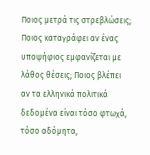Ποιος μετρά τις στρεβλώσεις; Ποιος καταγράφει αν ένας υποψήφιος εμφανίζεται με λάθος θέσεις; Ποιος βλέπει αν τα ελληνικά πολιτικά δεδομένα είναι τόσο φτωχά, τόσο αδόμητα,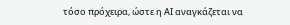τόσο πρόχειρα, ώστε η ΑΙ αναγκάζεται να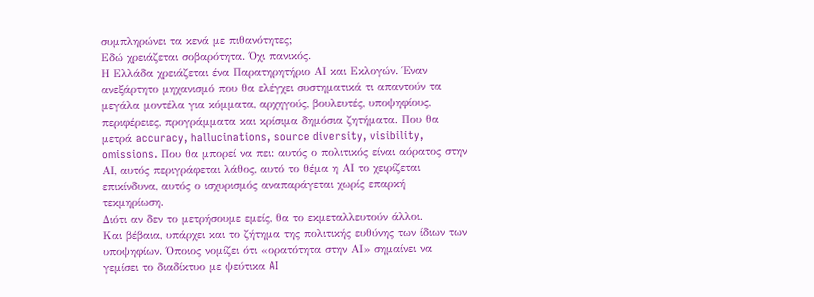συμπληρώνει τα κενά με πιθανότητες;
Εδώ χρειάζεται σοβαρότητα. Όχι πανικός.
Η Ελλάδα χρειάζεται ένα Παρατηρητήριο ΑΙ και Εκλογών. Έναν ανεξάρτητο μηχανισμό που θα ελέγχει συστηματικά τι απαντούν τα μεγάλα μοντέλα για κόμματα, αρχηγούς, βουλευτές, υποψηφίους, περιφέρειες, προγράμματα και κρίσιμα δημόσια ζητήματα. Που θα μετρά accuracy, hallucinations, source diversity, visibility, omissions. Που θα μπορεί να πει: αυτός ο πολιτικός είναι αόρατος στην ΑΙ, αυτός περιγράφεται λάθος, αυτό το θέμα η ΑΙ το χειρίζεται επικίνδυνα, αυτός ο ισχυρισμός αναπαράγεται χωρίς επαρκή τεκμηρίωση.
Διότι αν δεν το μετρήσουμε εμείς, θα το εκμεταλλευτούν άλλοι.
Και βέβαια, υπάρχει και το ζήτημα της πολιτικής ευθύνης των ίδιων των υποψηφίων. Όποιος νομίζει ότι «ορατότητα στην ΑΙ» σημαίνει να γεμίσει το διαδίκτυο με ψεύτικα AI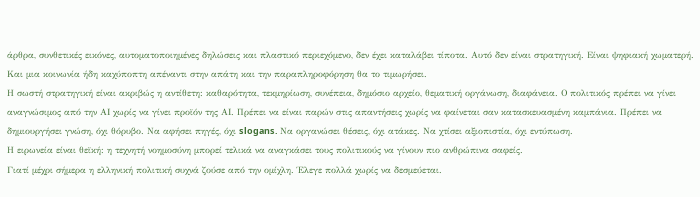άρθρα, συνθετικές εικόνες, αυτοματοποιημένες δηλώσεις και πλαστικό περιεχόμενο, δεν έχει καταλάβει τίποτα. Αυτό δεν είναι στρατηγική. Είναι ψηφιακή χωματερή. Και μια κοινωνία ήδη καχύποπτη απέναντι στην απάτη και την παραπληροφόρηση θα το τιμωρήσει.
Η σωστή στρατηγική είναι ακριβώς η αντίθετη: καθαρότητα, τεκμηρίωση, συνέπεια, δημόσιο αρχείο, θεματική οργάνωση, διαφάνεια. Ο πολιτικός πρέπει να γίνει αναγνώσιμος από την ΑΙ χωρίς να γίνει προϊόν της ΑΙ. Πρέπει να είναι παρών στις απαντήσεις χωρίς να φαίνεται σαν κατασκευασμένη καμπάνια. Πρέπει να δημιουργήσει γνώση, όχι θόρυβο. Να αφήσει πηγές, όχι slogans. Να οργανώσει θέσεις, όχι ατάκες. Να χτίσει αξιοπιστία, όχι εντύπωση.
Η ειρωνεία είναι θεϊκή: η τεχνητή νοημοσύνη μπορεί τελικά να αναγκάσει τους πολιτικούς να γίνουν πιο ανθρώπινα σαφείς.
Γιατί μέχρι σήμερα η ελληνική πολιτική συχνά ζούσε από την ομίχλη. Έλεγε πολλά χωρίς να δεσμεύεται.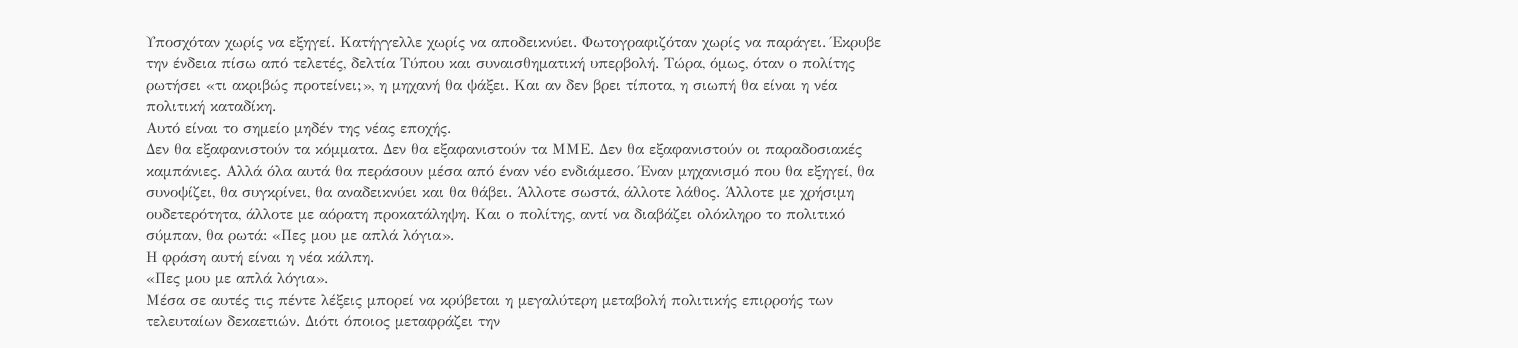Υποσχόταν χωρίς να εξηγεί. Κατήγγελλε χωρίς να αποδεικνύει. Φωτογραφιζόταν χωρίς να παράγει. Έκρυβε την ένδεια πίσω από τελετές, δελτία Τύπου και συναισθηματική υπερβολή. Τώρα, όμως, όταν ο πολίτης ρωτήσει «τι ακριβώς προτείνει;», η μηχανή θα ψάξει. Και αν δεν βρει τίποτα, η σιωπή θα είναι η νέα πολιτική καταδίκη.
Αυτό είναι το σημείο μηδέν της νέας εποχής.
Δεν θα εξαφανιστούν τα κόμματα. Δεν θα εξαφανιστούν τα ΜΜΕ. Δεν θα εξαφανιστούν οι παραδοσιακές καμπάνιες. Αλλά όλα αυτά θα περάσουν μέσα από έναν νέο ενδιάμεσο. Έναν μηχανισμό που θα εξηγεί, θα συνοψίζει, θα συγκρίνει, θα αναδεικνύει και θα θάβει. Άλλοτε σωστά, άλλοτε λάθος. Άλλοτε με χρήσιμη ουδετερότητα, άλλοτε με αόρατη προκατάληψη. Και ο πολίτης, αντί να διαβάζει ολόκληρο το πολιτικό σύμπαν, θα ρωτά: «Πες μου με απλά λόγια».
Η φράση αυτή είναι η νέα κάλπη.
«Πες μου με απλά λόγια».
Μέσα σε αυτές τις πέντε λέξεις μπορεί να κρύβεται η μεγαλύτερη μεταβολή πολιτικής επιρροής των τελευταίων δεκαετιών. Διότι όποιος μεταφράζει την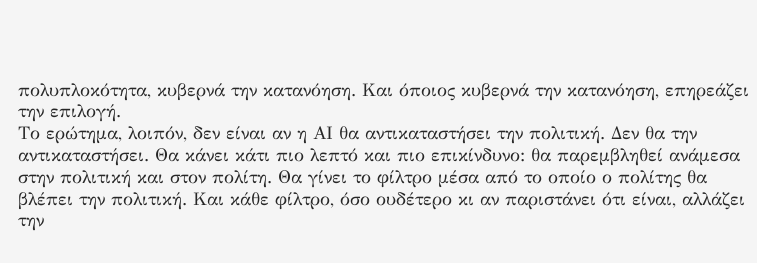πολυπλοκότητα, κυβερνά την κατανόηση. Και όποιος κυβερνά την κατανόηση, επηρεάζει την επιλογή.
Το ερώτημα, λοιπόν, δεν είναι αν η ΑΙ θα αντικαταστήσει την πολιτική. Δεν θα την αντικαταστήσει. Θα κάνει κάτι πιο λεπτό και πιο επικίνδυνο: θα παρεμβληθεί ανάμεσα στην πολιτική και στον πολίτη. Θα γίνει το φίλτρο μέσα από το οποίο ο πολίτης θα βλέπει την πολιτική. Και κάθε φίλτρο, όσο ουδέτερο κι αν παριστάνει ότι είναι, αλλάζει την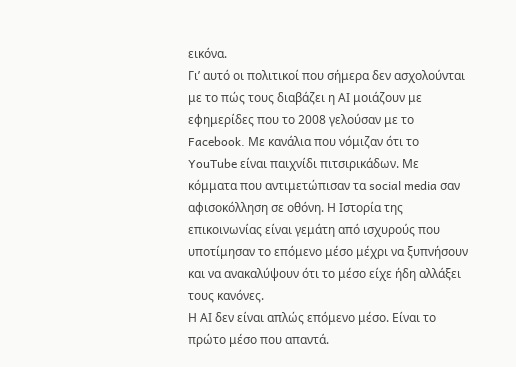εικόνα.
Γι’ αυτό οι πολιτικοί που σήμερα δεν ασχολούνται με το πώς τους διαβάζει η ΑΙ μοιάζουν με εφημερίδες που το 2008 γελούσαν με το Facebook. Με κανάλια που νόμιζαν ότι το YouTube είναι παιχνίδι πιτσιρικάδων. Με κόμματα που αντιμετώπισαν τα social media σαν αφισοκόλληση σε οθόνη. Η Ιστορία της επικοινωνίας είναι γεμάτη από ισχυρούς που υποτίμησαν το επόμενο μέσο μέχρι να ξυπνήσουν και να ανακαλύψουν ότι το μέσο είχε ήδη αλλάξει τους κανόνες.
Η ΑΙ δεν είναι απλώς επόμενο μέσο. Είναι το πρώτο μέσο που απαντά.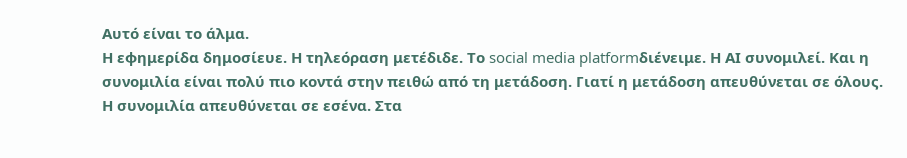Αυτό είναι το άλμα.
Η εφημερίδα δημοσίευε. Η τηλεόραση μετέδιδε. Το social media platformδιένειμε. Η ΑΙ συνομιλεί. Και η συνομιλία είναι πολύ πιο κοντά στην πειθώ από τη μετάδοση. Γιατί η μετάδοση απευθύνεται σε όλους. Η συνομιλία απευθύνεται σε εσένα. Στα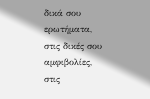δικά σου ερωτήματα, στις δικές σου αμφιβολίες, στις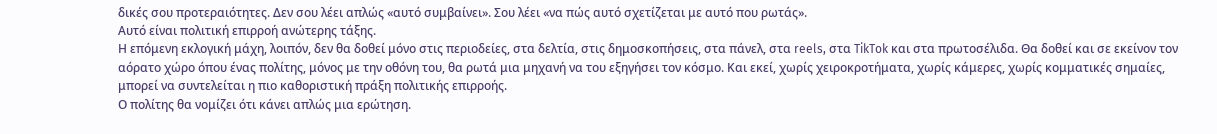δικές σου προτεραιότητες. Δεν σου λέει απλώς «αυτό συμβαίνει». Σου λέει «να πώς αυτό σχετίζεται με αυτό που ρωτάς».
Αυτό είναι πολιτική επιρροή ανώτερης τάξης.
Η επόμενη εκλογική μάχη, λοιπόν, δεν θα δοθεί μόνο στις περιοδείες, στα δελτία, στις δημοσκοπήσεις, στα πάνελ, στα reels, στα TikTok και στα πρωτοσέλιδα. Θα δοθεί και σε εκείνον τον αόρατο χώρο όπου ένας πολίτης, μόνος με την οθόνη του, θα ρωτά μια μηχανή να του εξηγήσει τον κόσμο. Και εκεί, χωρίς χειροκροτήματα, χωρίς κάμερες, χωρίς κομματικές σημαίες, μπορεί να συντελείται η πιο καθοριστική πράξη πολιτικής επιρροής.
Ο πολίτης θα νομίζει ότι κάνει απλώς μια ερώτηση.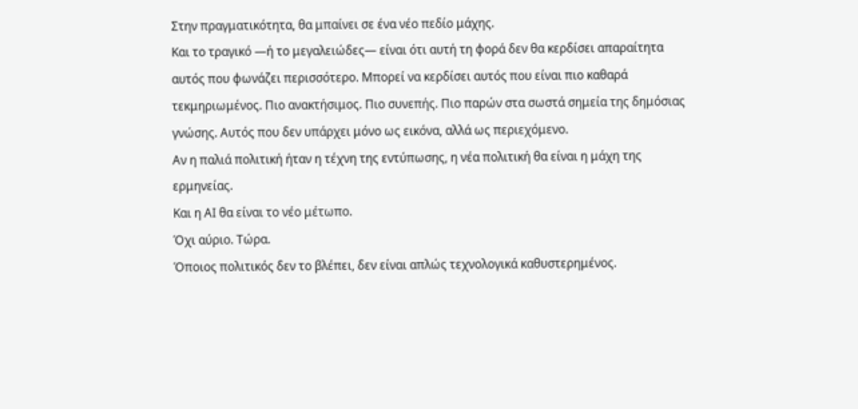Στην πραγματικότητα, θα μπαίνει σε ένα νέο πεδίο μάχης.
Και το τραγικό —ή το μεγαλειώδες— είναι ότι αυτή τη φορά δεν θα κερδίσει απαραίτητα αυτός που φωνάζει περισσότερο. Μπορεί να κερδίσει αυτός που είναι πιο καθαρά τεκμηριωμένος. Πιο ανακτήσιμος. Πιο συνεπής. Πιο παρών στα σωστά σημεία της δημόσιας γνώσης. Αυτός που δεν υπάρχει μόνο ως εικόνα, αλλά ως περιεχόμενο.
Αν η παλιά πολιτική ήταν η τέχνη της εντύπωσης, η νέα πολιτική θα είναι η μάχη της ερμηνείας.
Και η ΑΙ θα είναι το νέο μέτωπο.
Όχι αύριο. Τώρα.
Όποιος πολιτικός δεν το βλέπει, δεν είναι απλώς τεχνολογικά καθυστερημένος.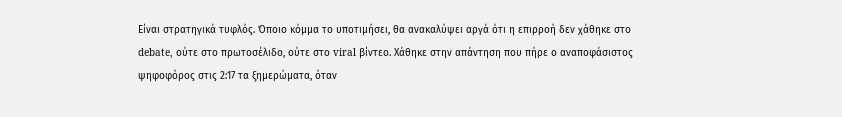Είναι στρατηγικά τυφλός. Όποιο κόμμα το υποτιμήσει, θα ανακαλύψει αργά ότι η επιρροή δεν χάθηκε στο debate, ούτε στο πρωτοσέλιδο, ούτε στο viral βίντεο. Χάθηκε στην απάντηση που πήρε ο αναποφάσιστος ψηφοφόρος στις 2:17 τα ξημερώματα, όταν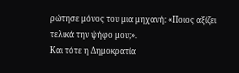ρώτησε μόνος του μια μηχανή: «Ποιος αξίζει τελικά την ψήφο μου;».
Και τότε η Δημοκρατία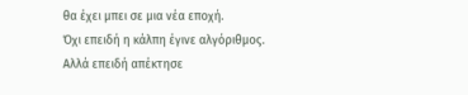θα έχει μπει σε μια νέα εποχή.
Όχι επειδή η κάλπη έγινε αλγόριθμος.
Αλλά επειδή απέκτησε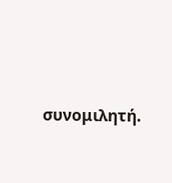συνομιλητή.